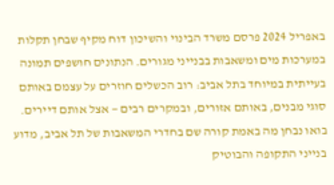באפריל 2024 פרסם משרד הבינוי והשיכון דוח מקיף שבחן תקלות במערכות מים ומשאבות בבנייני מגורים. הנתונים חושפים תמונה בעייתית במיוחד בתל אביב: רוב הכשלים חוזרים על עצמם באותם סוגי מבנים, באותם אזורים, ובמקרים רבים — אצל אותם דיירים. בואו נבחן מה באמת קורה שם בחדרי המשאבות של תל אביב, מדוע בנייני התקופה והבוטיק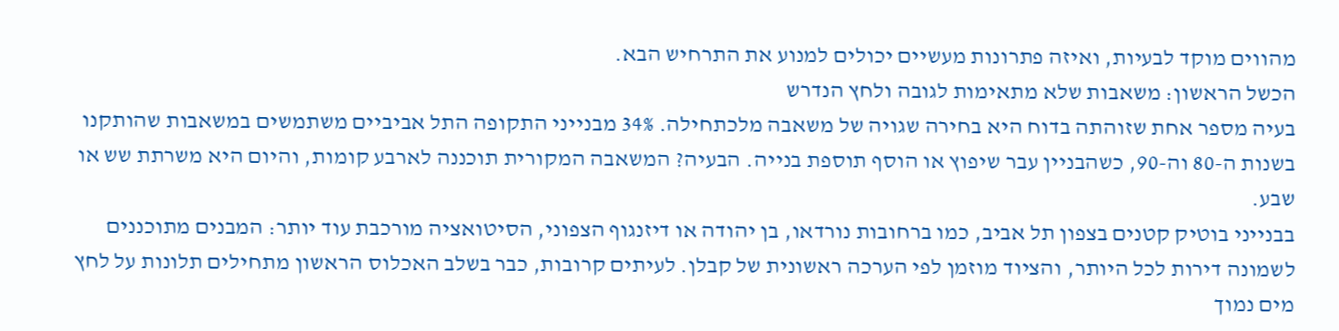מהווים מוקד לבעיות, ואיזה פתרונות מעשיים יכולים למנוע את התרחיש הבא.
הכשל הראשון: משאבות שלא מתאימות לגובה ולחץ הנדרש
בעיה מספר אחת שזוהתה בדוח היא בחירה שגויה של משאבה מלכתחילה. 34% מבנייני התקופה התל אביביים משתמשים במשאבות שהותקנו בשנות ה-80 וה-90, כשהבניין עבר שיפוץ או הוסף תוספת בנייה. הבעיה? המשאבה המקורית תוכננה לארבע קומות, והיום היא משרתת שש או שבע.
בבנייני בוטיק קטנים בצפון תל אביב, כמו ברחובות נורדאו, בן יהודה או דיזנגוף הצפוני, הסיטואציה מורכבת עוד יותר: המבנים מתוכננים לשמונה דירות לכל היותר, והציוד מוזמן לפי הערכה ראשונית של קבלן. לעיתים קרובות, כבר בשלב האכלוס הראשון מתחילים תלונות על לחץ מים נמוך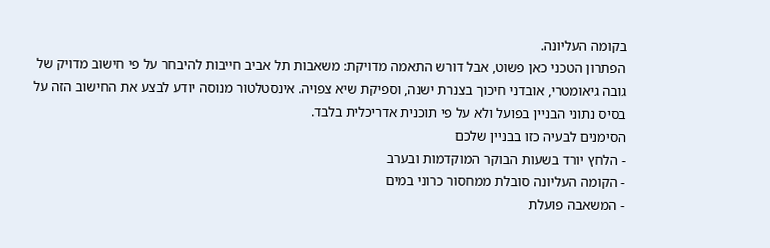בקומה העליונה.
הפתרון הטכני כאן פשוט, אבל דורש התאמה מדויקת: משאבות תל אביב חייבות להיבחר על פי חישוב מדויק של גובה גיאומטרי, אובדני חיכוך בצנרת ישנה, וספיקת שיא צפויה. אינסטלטור מנוסה יודע לבצע את החישוב הזה על בסיס נתוני הבניין בפועל ולא על פי תוכנית אדריכלית בלבד.
הסימנים לבעיה כזו בבניין שלכם
- הלחץ יורד בשעות הבוקר המוקדמות ובערב
- הקומה העליונה סובלת ממחסור כרוני במים
- המשאבה פועלת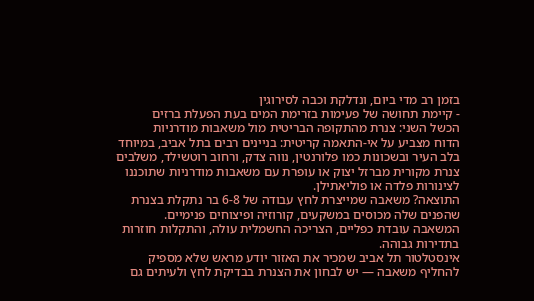בזמן רב מדי ביום, ונדלקת וכבה לסירוגין
- קיימת תחושה של פעימות בזרימת המים בעת הפעלת ברזים
הכשל השני: צנרת מהתקופה הבריטית מול משאבות מודרניות
הדוח מצביע על אי-התאמה קריטית: בניינים רבים בתל אביב, במיוחד בלב העיר ובשכונות כמו פלורנטין, נווה צדק, ורחוב רוטשילד, משלבים צנרת מקורית מברזל יצוק או עופרת עם משאבות מודרניות שתוכננו לצינורות פלדה או פוליאתילן.
התוצאה? משאבה שמייצרת לחץ עבודה של 6-8 בר נתקלת בצנרת שהפנים שלה מכוסים במשקעים, קורוזיה ופיצוחים פנימיים. המשאבה עובדת כפליים, הצריכה החשמלית עולה, והתקלות חוזרות בתדירות גבוהה.
אינסטלטור תל אביב שמכיר את האזור יודע מראש שלא מספיק להחליף משאבה — יש לבחון את הצנרת בבדיקת לחץ ולעיתים גם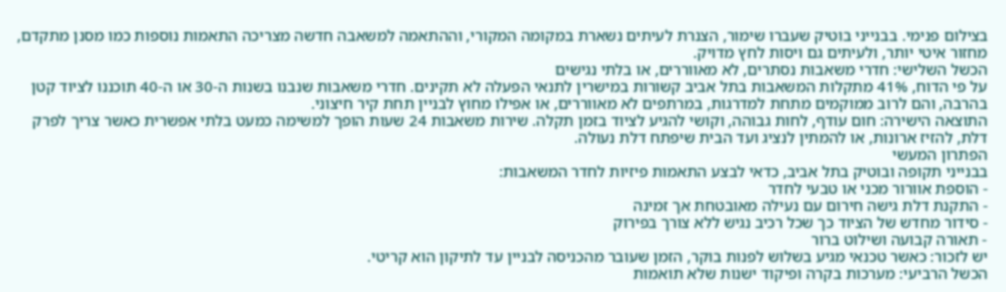בצילום פנימי. בבנייני בוטיק שעברו שימור, הצנרת לעיתים נשארת במקומה המקורי, וההתאמה למשאבה חדשה מצריכה התאמות נוספות כמו מסנן מתקדם, מחזור איטי יותר, ולעיתים גם ויסות לחץ מדויק.
הכשל השלישי: חדרי משאבות נסתרים, לא מאווררים, או בלתי נגישים
על פי הדוח, 41% מתקלות המשאבות בתל אביב קשורות במישרין לתנאי הפעלה לא תקינים. חדרי משאבות שנבנו בשנות ה-30 או ה-40 תוכננו לציוד קטן בהרבה, והם לרוב ממוקמים מתחת למדרגות, במרתפים לא מאווררים, או אפילו מחוץ לבניין תחת קיר חיצוני.
התוצאה הישירה: חום עודף, לחות גבוהה, וקושי להגיע לציוד בזמן תקלה. שירות משאבות 24 שעות הופך למשימה כמעט בלתי אפשרית כאשר צריך לפרק דלת, להזיז ארונות, או להמתין לנציג ועד הבית שיפתח דלת נעולה.
הפתרון המעשי
בבנייני תקופה ובוטיק בתל אביב, כדאי לבצע התאמות פיזיות לחדר המשאבות:
- הוספת אוורור מכני או טבעי לחדר
- התקנת דלת גישה חירום עם נעילה מאובטחת אך זמינה
- סידור מחדש של הציוד כך שכל רכיב נגיש ללא צורך בפירוק
- תאורה קבועה ושילוט ברור
יש לזכור: כאשר טכנאי מגיע בשלוש לפנות בוקר, הזמן שעובר מהכניסה לבניין עד לתיקון הוא קריטי.
הכשל הרביעי: מערכות בקרה ופיקוד ישנות שלא תואמות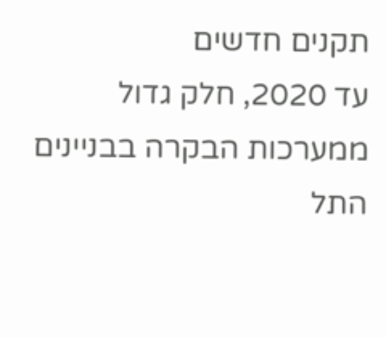תקנים חדשים
עד 2020, חלק גדול ממערכות הבקרה בבניינים התל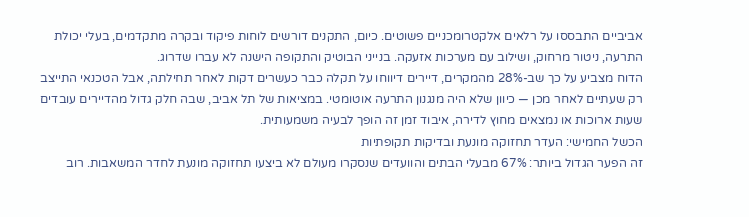אביביים התבססו על רלאים אלקטרומכניים פשוטים. כיום, התקנים דורשים לוחות פיקוד ובקרה מתקדמים, בעלי יכולת התרעה, ניטור מרחוק, ושילוב עם מערכות אזעקה. בנייני הבוטיק והתקופה הישנה לא עברו שדרוג.
הדוח מצביע על כך שב-28% מהמקרים, דיירים דיווחו על תקלה כבר כעשרים דקות לאחר תחילתה, אבל הטכנאי התייצב רק שעתיים לאחר מכן — כיוון שלא היה מנגנון התרעה אוטומטי. במציאות של תל אביב, שבה חלק גדול מהדיירים עובדים שעות ארוכות או נמצאים מחוץ לדירה, איבוד זמן זה הופך לבעיה משמעותית.
הכשל החמישי: העדר תחזוקה מונעת ובדיקות תקופתיות
זה הפער הגדול ביותר: 67% מבעלי הבתים והוועדים שנסקרו מעולם לא ביצעו תחזוקה מונעת לחדר המשאבות. רוב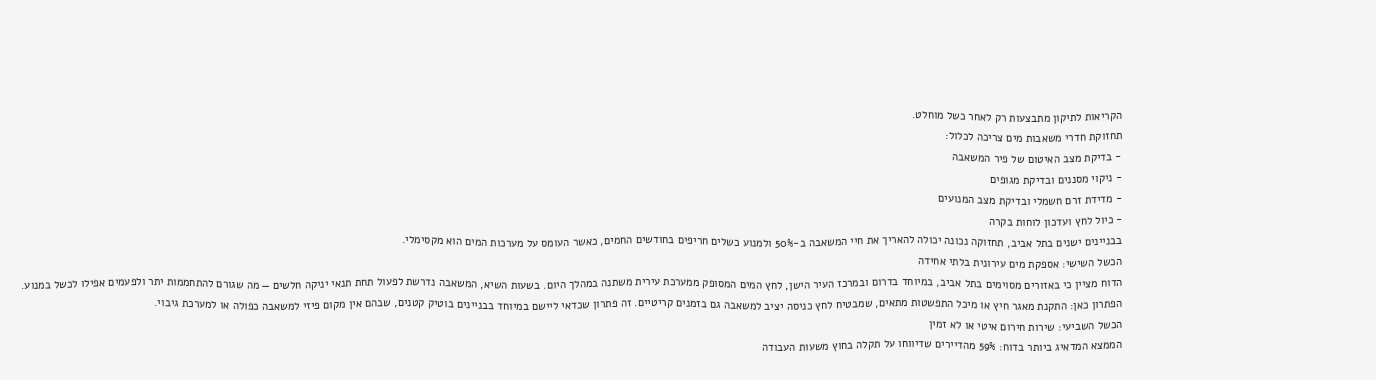הקריאות לתיקון מתבצעות רק לאחר כשל מוחלט.
תחזוקת חדרי משאבות מים צריכה לכלול:
- בדיקת מצב האיטום של פיר המשאבה
- ניקוי מסננים ובדיקת מגופים
- מדידת זרם חשמלי ובדיקת מצב המנועים
- כיול לחץ ועדכון לוחות בקרה
בבניינים ישנים בתל אביב, תחזוקה נכונה יכולה להאריך את חיי המשאבה ב-50% ולמנוע כשלים חריפים בחודשים החמים, כאשר העומס על מערכות המים הוא מקסימלי.
הכשל השישי: אספקת מים עירונית בלתי אחידה
הדוח מציין כי באזורים מסוימים בתל אביב, במיוחד בדרום ובמרכז העיר הישן, לחץ המים המסופק ממערכת עירית משתנה במהלך היום. בשעות השיא, המשאבה נדרשת לפעול תחת תנאי יניקה חלשים — מה שגורם להתחממות יתר ולפעמים אפילו לכשל במנוע.
הפתרון כאן: התקנת מאגר חיץ או מיכל התפשטות מתאים, שמבטיח לחץ כניסה יציב למשאבה גם בזמנים קריטיים. זה פתרון שכדאי ליישם במיוחד בבניינים בוטיק קטנים, שבהם אין מקום פיזי למשאבה כפולה או למערכת גיבוי.
הכשל השביעי: שירות חירום איטי או לא זמין
הממצא המדאיג ביותר בדוח: 59% מהדיירים שדיווחו על תקלה בחוץ משעות העבודה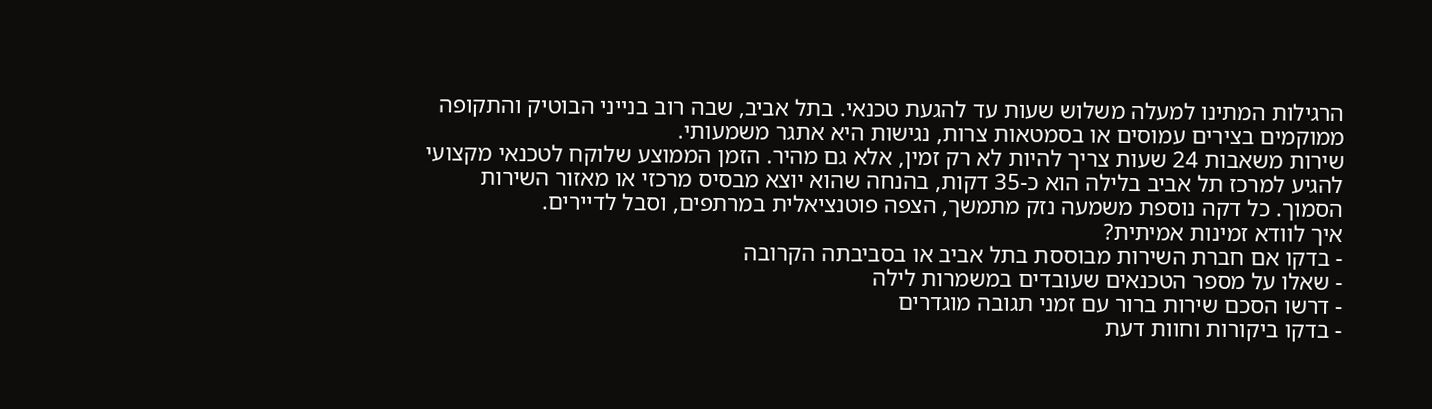הרגילות המתינו למעלה משלוש שעות עד להגעת טכנאי. בתל אביב, שבה רוב בנייני הבוטיק והתקופה ממוקמים בצירים עמוסים או בסמטאות צרות, נגישות היא אתגר משמעותי.
שירות משאבות 24 שעות צריך להיות לא רק זמין, אלא גם מהיר. הזמן הממוצע שלוקח לטכנאי מקצועי להגיע למרכז תל אביב בלילה הוא כ-35 דקות, בהנחה שהוא יוצא מבסיס מרכזי או מאזור השירות הסמוך. כל דקה נוספת משמעה נזק מתמשך, הצפה פוטנציאלית במרתפים, וסבל לדיירים.
איך לוודא זמינות אמיתית?
- בדקו אם חברת השירות מבוססת בתל אביב או בסביבתה הקרובה
- שאלו על מספר הטכנאים שעובדים במשמרות לילה
- דרשו הסכם שירות ברור עם זמני תגובה מוגדרים
- בדקו ביקורות וחוות דעת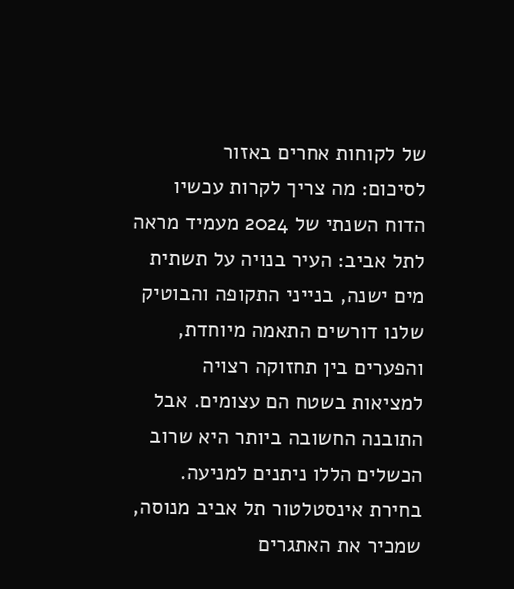של לקוחות אחרים באזור
לסיכום: מה צריך לקרות עכשיו
הדוח השנתי של 2024 מעמיד מראה לתל אביב: העיר בנויה על תשתית מים ישנה, בנייני התקופה והבוטיק שלנו דורשים התאמה מיוחדת, והפערים בין תחזוקה רצויה למציאות בשטח הם עצומים. אבל התובנה החשובה ביותר היא שרוב הכשלים הללו ניתנים למניעה.
בחירת אינסטלטור תל אביב מנוסה, שמכיר את האתגרים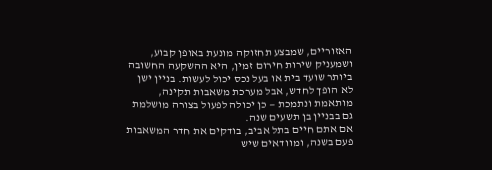האזוריים, שמבצע תחזוקה מונעת באופן קבוע, ושמעניק שירות חירום זמין, היא ההשקעה החשובה ביותר שועד בית או בעל נכס יכול לעשות. בניין ישן לא הופך לחדש, אבל מערכת משאבות תקינה, מותאמת ונתמכת — כן יכולה לפעול בצורה מושלמת גם בבניין בן תשעים שנה.
אם אתם חיים בתל אביב, בודקים את חדר המשאבות פעם בשנה, ומוודאים שיש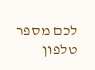לכם מספר טלפון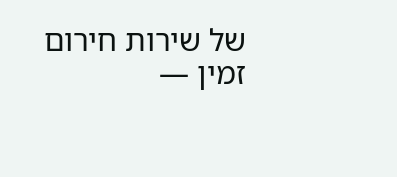של שירות חירום זמין —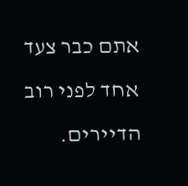אתם כבר צעד אחד לפני רוב הדיירים.